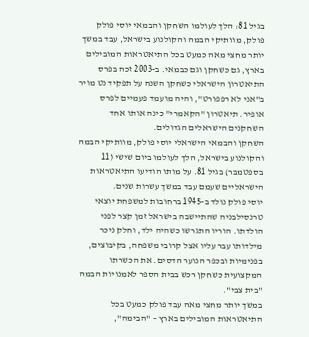בגיל 81: הלך לעולמו השחקן והבמאי יוסי פולק
פולק, מוותיקי הבמה והקולנוע בישראל, עבד במשך יותר מחצי מאה כמעט בכל התיאטראות המובילים בארץ, גם כשחקן וגם כבמאי. ב-2003 זכה בפרס התיאטרון הישראלי כשחקן השנה על תפקיד נט מויר ב"אני לא רפפורט", והיה מועמד פעמיים לפרס אופיר. תיאטרון "הקאמרי" כינה אותו אחד השחקנים הישראלים הגדולים.
השחקן והבמאי הישראלי יוסי פולק, מוותיקי הבמה והקולנוע בישראל, הלך לעולמו ביום שישי (11 בספטמבר) בגיל 81. על מותו הודיעו התיאטראות הישראליים שעמם עבד במשך עשרות שנים.
יוסי פולק נולד ב-1945 ברחובות למשפחת יוצאי טרנסילבניה שהתיישבה בישראל זמן קצר לפני הולדתו. הוריו התגרשו כשהיה ילד, וחלק ניכר מילדותו עבר עליו אצל קרובי משפחה, בקיבוצים, בפנימיות ובכפר הנוער הדסים. את הכשרתו המקצועית כשחקן רכש בבית הספר לאמנויות הבמה "בית צבי".
במשך יותר מחצי מאה עבד פולק כמעט בכל התיאטראות המובילים בארץ – "הבימה",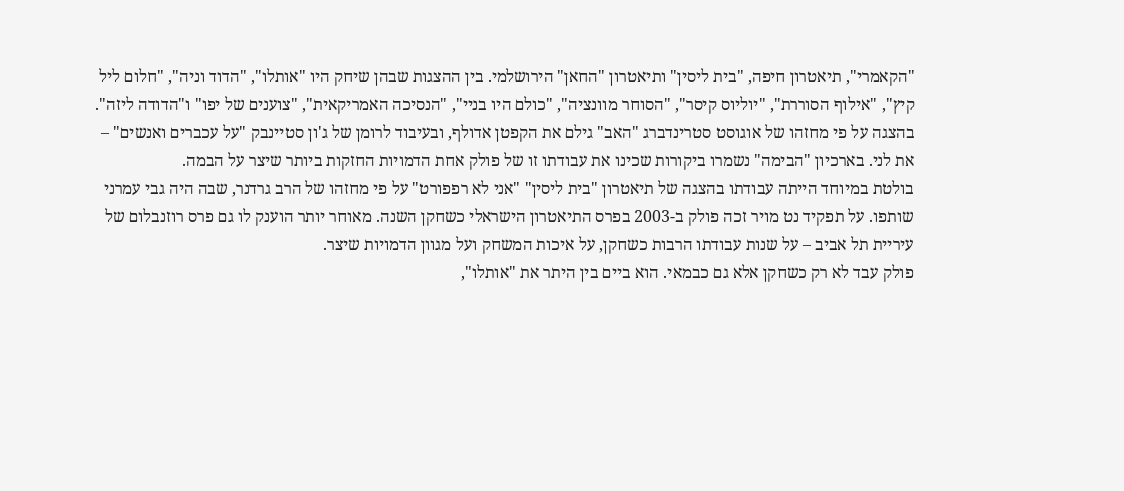"הקאמרי", תיאטרון חיפה, "בית ליסין" ותיאטרון "החאן" הירושלמי. בין ההצגות שבהן שיחק היו "אותלו", "הדוד וניה", "חלום ליל קיץ", "אילוף הסוררת", "יוליוס קיסר", "הסוחר מוונציה", "כולם היו בניי", "הנסיכה האמריקאית", "צוענים של יפו" ו"הדודה ליזה". בהצגה על פי מחזהו של אוגוסט סטרינדברג "האב" גילם את הקפטן אדולף, ובעיבוד לרומן של ג'ון סטיינבק "על עכברים ואנשים" – את לני. בארכיון "הבימה" נשמרו ביקורות שכינו את עבודתו זו של פולק אחת הדמויות החזקות ביותר שיצר על הבמה.
בולטת במיוחד הייתה עבודתו בהצגה של תיאטרון "בית ליסין" "אני לא רפפורט" על פי מחזהו של הרב גרדנר, שבה היה גבי עמרני שותפו. על תפקיד נט מויר זכה פולק ב-2003 בפרס התיאטרון הישראלי כשחקן השנה. מאוחר יותר הוענק לו גם פרס רוזנבלום של עיריית תל אביב – על שנות עבודתו הרבות כשחקן, על איכות המשחק ועל מגוון הדמויות שיצר.
פולק עבד לא רק כשחקן אלא גם כבמאי. הוא ביים בין היתר את "אותלו",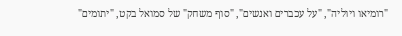"רומיאו ויוליה", "על עכברים ואנשים", "סוף משחק" של סמואל בקט, "יתומים"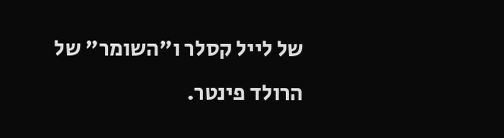של לייל קסלר ו"השומר" של הרולד פינטר.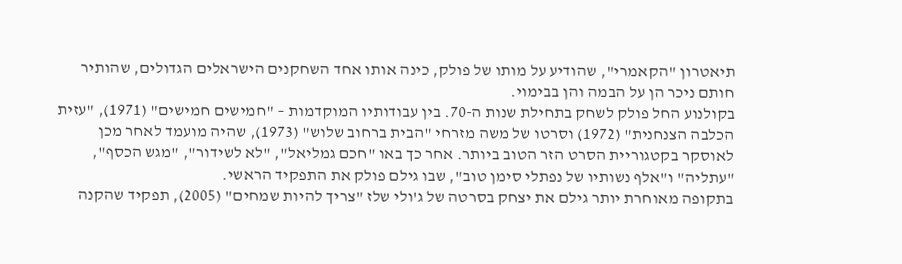תיאטרון "הקאמרי", שהודיע על מותו של פולק, כינה אותו אחד השחקנים הישראלים הגדולים, שהותיר חותם ניכר הן על הבמה והן בבימוי.
בקולנוע החל פולק לשחק בתחילת שנות ה-70. בין עבודותיו המוקדמות – "חמישים חמישים" (1971), "עזית הכלבה הצנחנית" (1972) וסרטו של משה מזרחי "הבית ברחוב שלוש" (1973), שהיה מועמד לאחר מכן לאוסקר בקטגוריית הסרט הזר הטוב ביותר. אחר כך באו "חכם גמליאל", "לא לשידור", "מגש הכסף", "עתליה" ו"אלף נשותיו של נפתלי סימן טוב", שבו גילם פולק את התפקיד הראשי.
בתקופה מאוחרת יותר גילם את יצחק בסרטה של ג'ולי שלז "צריך להיות שמחים" (2005), תפקיד שהקנה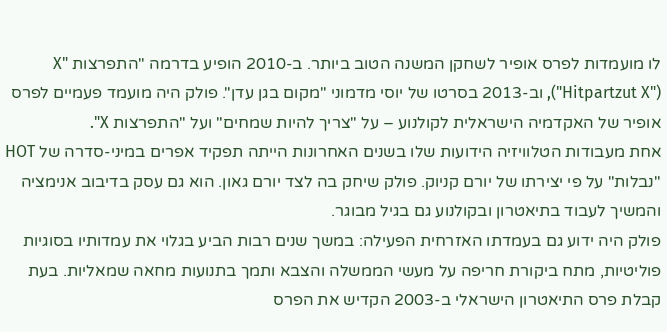לו מועמדות לפרס אופיר לשחקן המשנה הטוב ביותר. ב-2010 הופיע בדרמה "התפרצות X" ("Hitpartzut X"), וב-2013 בסרטו של יוסי מדמוני "מקום בגן עדן". פולק היה מועמד פעמיים לפרס אופיר של האקדמיה הישראלית לקולנוע – על "צריך להיות שמחים" ועל "התפרצות X".
אחת מעבודות הטלוויזיה הידועות שלו בשנים האחרונות הייתה תפקיד אפרים במיני-סדרה של HOT "נבלות" על פי יצירתו של יורם קניוק. פולק שיחק בה לצד יורם גאון. הוא גם עסק בדיבוב אנימציה והמשיך לעבוד בתיאטרון ובקולנוע גם בגיל מבוגר.
פולק היה ידוע גם בעמדתו האזרחית הפעילה: במשך שנים רבות הביע בגלוי את עמדותיו בסוגיות פוליטיות, מתח ביקורת חריפה על מעשי הממשלה והצבא ותמך בתנועות מחאה שמאליות. בעת קבלת פרס התיאטרון הישראלי ב-2003 הקדיש את הפרס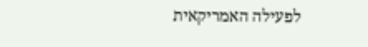לפעילה האמריקאית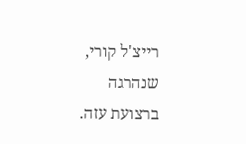רייצ'ל קורי, שנהרגה ברצועת עזה.